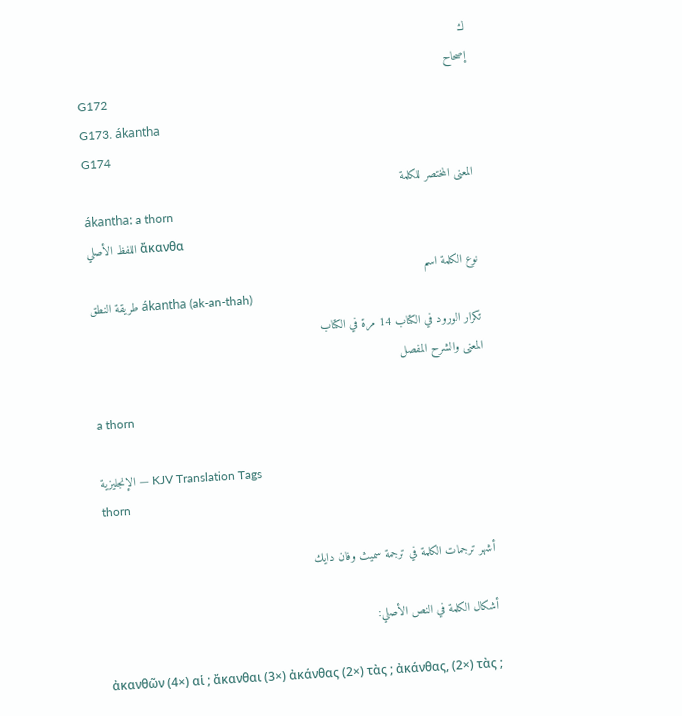ك
إصحاح
G172
G173. ákantha
G174
المعنى المختصر للكلمة
ákantha: a thorn
اللفظ الأصلي ἄκανθα
نوع الكلمة اسم
طريقة النطق ákantha (ak-an-thah)
تكرار الورود في الكتاب 14 مرة في الكتاب
المعنى والشرح المفصل

a thorn

الإنجليزية — KJV Translation Tags
thorn

أشهر ترجمات الكلمة في ترجمة سميث وفان دايك

أشكال الكلمة في النص الأصلي:

ἀκανθῶν (4×) αἱ ; ἄκανθαι (3×) ἀκάνθας (2×) τὰς ; ἀκάνθας, (2×) τὰς ;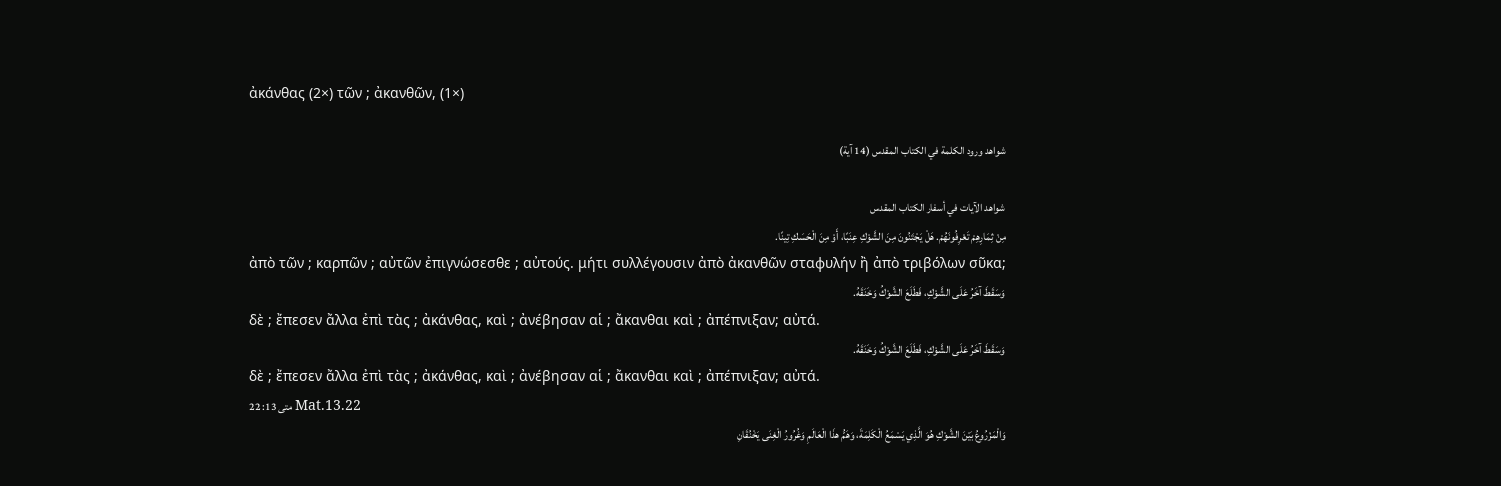ἀκάνθας (2×) τῶν ; ἀκανθῶν, (1×)

شواهد ورود الكلمة في الكتاب المقدس (14 آية)

شواهد الآيات في أسفار الكتاب المقدس
مِنْ ثِمَارِهِمْ تَعْرِفُونَهُمْ. هَلْ يَجْتَنُونَ مِنَ الشَّوْكِ عِنَبًا، أَوْ مِنَ الْحَسَكِ تِينًا.
ἀπὸ τῶν ; καρπῶν ; αὐτῶν ἐπιγνώσεσθε ; αὐτούς. μήτι συλλέγουσιν ἀπὸ ἀκανθῶν σταφυλήν ἢ ἀπὸ τριβόλων σῦκα;
وَسَقَطَ آخَرُ عَلَى الشَّوْكِ، فَطَلَعَ الشَّوْكُ وَخَنَقَهُ.
δὲ ; ἔπεσεν ἄλλα ἐπὶ τὰς ; ἀκάνθας, καὶ ; ἀνέβησαν αἱ ; ἄκανθαι καὶ ; ἀπέπνιξαν; αὐτά.
وَسَقَطَ آخَرُ عَلَى الشَّوْكِ، فَطَلَعَ الشَّوْكُ وَخَنَقَهُ.
δὲ ; ἔπεσεν ἄλλα ἐπὶ τὰς ; ἀκάνθας, καὶ ; ἀνέβησαν αἱ ; ἄκανθαι καὶ ; ἀπέπνιξαν; αὐτά.
متى 13: 22 Mat.13.22
وَالْمَزْرُوعُ بَيْنَ الشَّوْكِ هُوَ الَّذِي يَسْمَعُ الْكَلِمَةَ، وَهَمُّ هذَا الْعَالَمِ وَغُرُورُ الْغِنَى يَخْنُقَانِ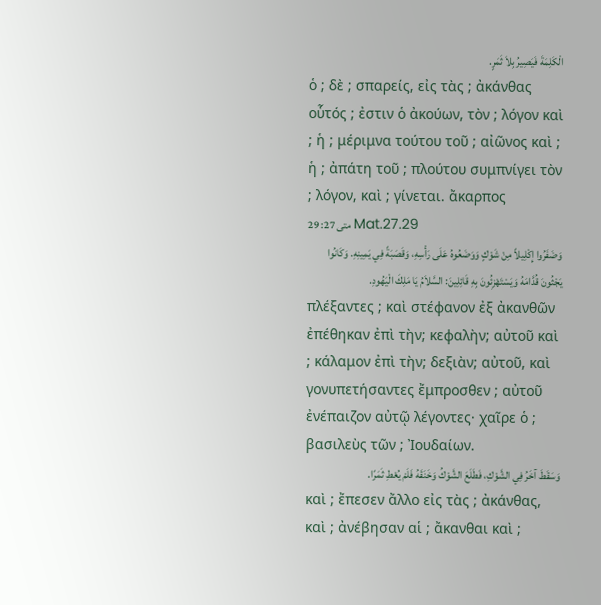الْكَلِمَةَ فَيَصِيرُ بِلاَ ثَمَرٍ.
ὁ ; δὲ ; σπαρείς, εἰς τὰς ; ἀκάνθας οὗτός ; ἐστιν ὁ ἀκούων, τὸν ; λόγον καὶ ; ἡ ; μέριμνα τούτου τοῦ ; αἰῶνος καὶ ; ἡ ; ἀπάτη τοῦ ; πλούτου συμπνίγει τὸν ; λόγον, καὶ ; γίνεται. ἄκαρπος
متى 27: 29 Mat.27.29
وَضَفَرُوا إِكْلِيلاً مِنْ شَوْكٍ وَوَضَعُوهُ عَلَى رَأْسِهِ، وَقَصَبَةً فِي يَمِينِهِ. وَكَانُوا يَجْثُونَ قُدَّامَهُ وَيَسْتَهْزِئُونَ بِهِ قَائِلِينَ: السَّلاَمُ يَا مَلِكَ الْيَهُودِ.
πλέξαντες ; καὶ στέφανον ἐξ ἀκανθῶν ἐπέθηκαν ἐπὶ τὴν; κεφαλὴν; αὐτοῦ καὶ ; κάλαμον ἐπὶ τὴν; δεξιὰν; αὐτοῦ, καὶ γονυπετήσαντες ἔμπροσθεν ; αὐτοῦ ἐνέπαιζον αὐτῷ λέγοντες· χαῖρε ὁ ; βασιλεὺς τῶν ; Ἰουδαίων.
وَسَقَطَ آخَرُ فِي الشَّوْكِ، فَطَلَعَ الشَّوْكُ وَخَنَقَهُ فَلَمْ يُعْطِ ثَمَرًا.
καὶ ; ἔπεσεν ἄλλο εἰς τὰς ; ἀκάνθας, καὶ ; ἀνέβησαν αἱ ; ἄκανθαι καὶ ;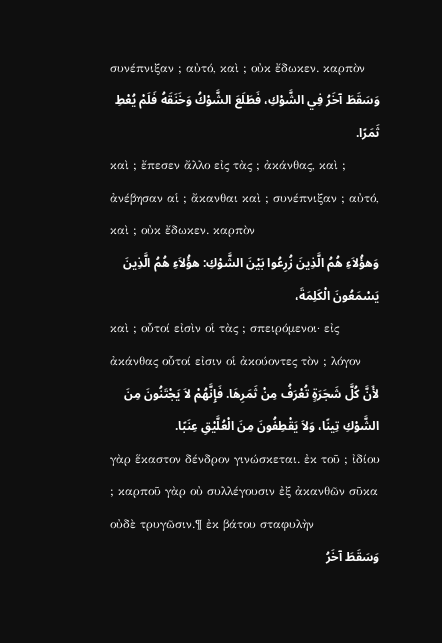συνέπνιξαν ; αὐτό, καὶ ; οὐκ ἔδωκεν. καρπὸν
وَسَقَطَ آخَرُ فِي الشَّوْكِ، فَطَلَعَ الشَّوْكُ وَخَنَقَهُ فَلَمْ يُعْطِ ثَمَرًا.
καὶ ; ἔπεσεν ἄλλο εἰς τὰς ; ἀκάνθας, καὶ ; ἀνέβησαν αἱ ; ἄκανθαι καὶ ; συνέπνιξαν ; αὐτό, καὶ ; οὐκ ἔδωκεν. καρπὸν
وَهؤُلاَءِ هُمُ الَّذِينَ زُرِعُوا بَيْنَ الشَّوْكِ: هؤُلاَءِ هُمُ الَّذِينَ يَسْمَعُونَ الْكَلِمَةَ،
καὶ ; οὗτοί εἰσὶν οἱ τὰς ; σπειρόμενοι· εἰς ἀκάνθας οὗτοί εἰσιν οἱ ἀκούοντες τὸν ; λόγον
لأَنَّ كُلَّ شَجَرَةٍ تُعْرَفُ مِنْ ثَمَرِهَا. فَإِنَّهُمْ لاَ يَجْتَنُونَ مِنَ الشَّوْكِ تِينًا، وَلاَ يَقْطِفُونَ مِنَ الْعُلَّيْقِ عِنَبًا.
γὰρ ἕκαστον δένδρον γινώσκεται. ἐκ τοῦ ; ἰδίου ; καρποῦ γὰρ οὐ συλλέγουσιν ἐξ ἀκανθῶν σῦκα οὐδὲ τρυγῶσιν.¶ ἐκ βάτου σταφυλὴν
وَسَقَطَ آخَرُ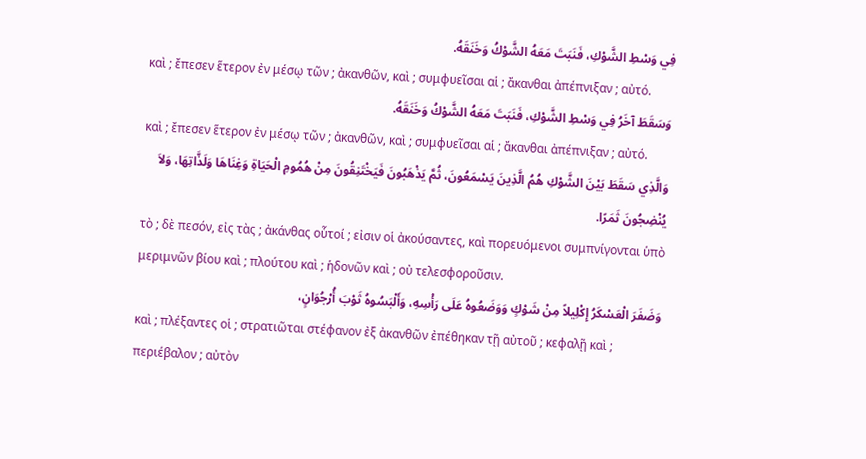فِي وَسْطِ الشَّوْكِ، فَنَبَتَ مَعَهُ الشَّوْكُ وَخَنَقَهُ.
καὶ ; ἔπεσεν ἕτερον ἐν μέσῳ τῶν ; ἀκανθῶν, καὶ ; συμφυεῖσαι αἱ ; ἄκανθαι ἀπέπνιξαν ; αὐτό.
وَسَقَطَ آخَرُ فِي وَسْطِ الشَّوْكِ، فَنَبَتَ مَعَهُ الشَّوْكُ وَخَنَقَهُ.
καὶ ; ἔπεσεν ἕτερον ἐν μέσῳ τῶν ; ἀκανθῶν, καὶ ; συμφυεῖσαι αἱ ; ἄκανθαι ἀπέπνιξαν ; αὐτό.
وَالَّذِي سَقَطَ بَيْنَ الشَّوْكِ هُمُ الَّذِينَ يَسْمَعُونَ، ثُمَّ يَذْهَبُونَ فَيَخْتَنِقُونَ مِنْ هُمُومِ الْحَيَاةِ وَغِنَاهَا وَلَذَّاتِهَا، وَلاَ يُنْضِجُونَ ثَمَرًا.
τὸ ; δὲ πεσόν, εἰς τὰς ; ἀκάνθας οὗτοί ; εἰσιν οἱ ἀκούσαντες, καὶ πορευόμενοι συμπνίγονται ὑπὸ μεριμνῶν βίου καὶ ; πλούτου καὶ ; ἡδονῶν καὶ ; οὐ τελεσφοροῦσιν.
وَضَفَرَ الْعَسْكَرُ إِكْلِيلاً مِنْ شَوْكٍ وَوَضَعُوهُ عَلَى رَأْسِهِ، وَأَلْبَسُوهُ ثَوْبَ أُرْجُوَانٍ،
καὶ ; πλέξαντες οἱ ; στρατιῶται στέφανον ἐξ ἀκανθῶν ἐπέθηκαν τῇ αὐτοῦ ; κεφαλῇ καὶ ; περιέβαλον ; αὐτὸν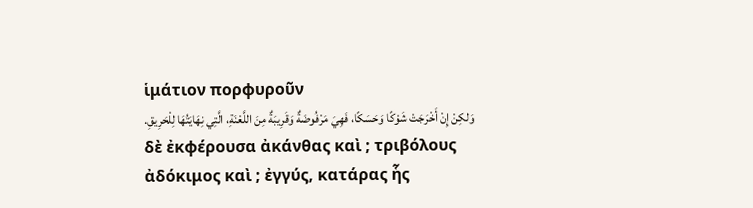ἱμάτιον πορφυροῦν
وَلكِنْ إِنْ أَخْرَجَتْ شَوْكًا وَحَسَكًا، فَهِيَ مَرْفُوضَةٌ وَقَرِيبَةٌ مِنَ اللَّعْنَةِ، الَّتِي نِهَايَتُهَا لِلْحَرِيقِ.
δὲ ἐκφέρουσα ἀκάνθας καὶ ; τριβόλους ἀδόκιμος καὶ ; ἐγγύς, κατάρας ἧς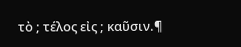τὸ ; τέλος εἰς ; καῦσιν.¶